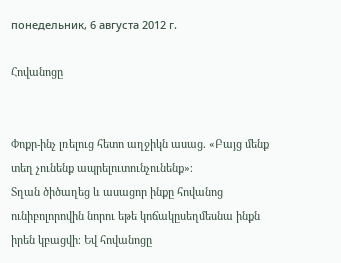понедельник, 6 августа 2012 г.

Հովանոցը


Փոքր-ինչ լռելուց հետո աղջիկն ասաց. «Բայց մենք տեղ չունենք ապրելուտունչունենք»։
Տղան ծիծաղեց և ասացոր ինքը հովանոց ունիբոլորովին նորու եթե կոճակըսեղմեսնա ինքն իրեն կբացվի։ Եվ հովանոցը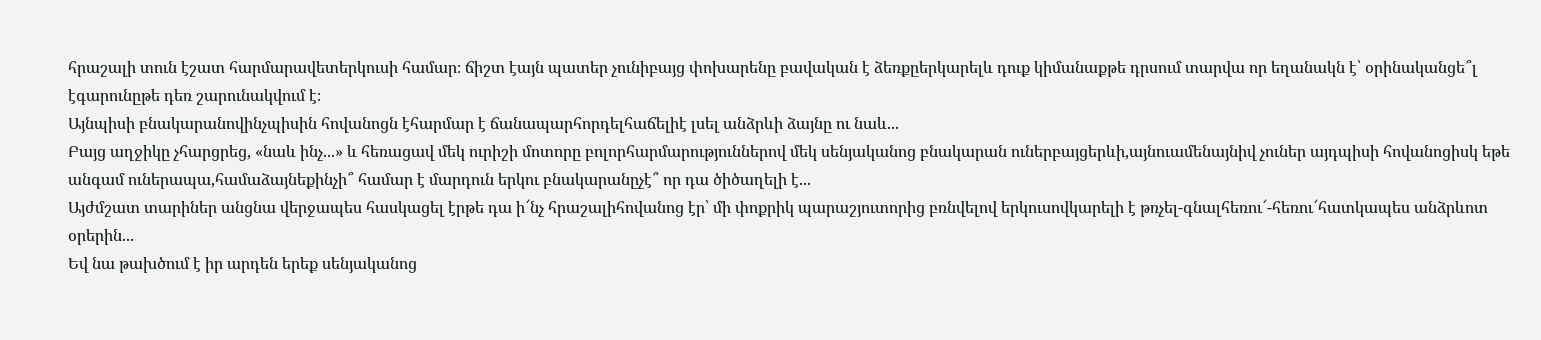հրաշալի տուն էշատ հարմարավետերկուսի համար։ ճիշտ էայն պատեր չունիբայց փոխարենը բավական է ձեռքըերկարելև դուք կիմանաքթե դրսում տարվա որ եղանակն է՝ օրինականցե՞լ էգարունըթե դեռ շարունակվում է։
Այնպիսի բնակարանովինչպիսին հովանոցն էհարմար է ճանապարհորդելհաճելիէ լսել անձրևի ձայնը ու նաև...
Բայց աղջիկը չհարցրեց, «նաև ինչ...» և հեռացավ մեկ ուրիշի մոտորը բոլորհարմարություններով մեկ սենյականոց բնակարան ուներբայցերևի,այնուամենայնիվ չուներ այդպիսի հովանոցիսկ եթե անգամ ուներապա,համաձայնեքինչի՞ համար է մարդուն երկու բնակարանըչէ՞ որ դա ծիծաղելի է...
Այժմշատ տարիներ անցնա վերջապես հասկացել էրթե դա ի՜նչ հրաշալիհովանոց էր՝ մի փոքրիկ պարաշյուտորից բռնվելով երկուսովկարելի է թռչել-գնալհեռու՜-հեռու՜հատկապես անձրևոտ օրերին...
Եվ նա թախծում է իր արդեն երեք սենյականոց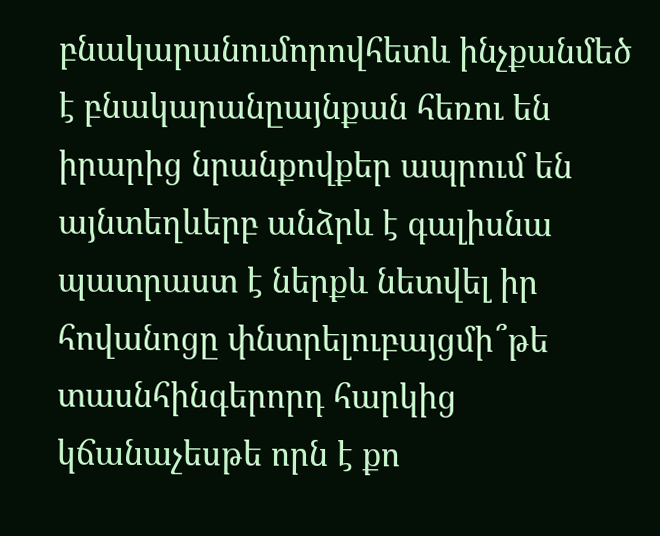բնակարանումորովհետև ինչքանմեծ է բնակարանըայնքան հեռու են իրարից նրանքովքեր ապրում են այնտեղևերբ անձրև է գալիսնա պատրաստ է ներքև նետվել իր հովանոցը փնտրելուբայցմի՞թե տասնհինգերորդ հարկից կճանաչեսթե որն է քո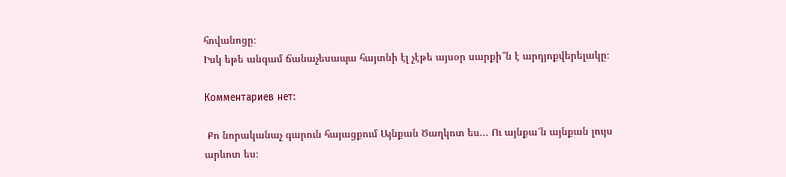հովանոցը։
Իսկ եթե անգամ ճանաչեսապա հայտնի էլ չէթե այսօր սարքի՞ն է արդյոքվերելակը։

Комментариев нет:

 Քո նորականաչ գարուն հայացքում Այնքան Ծաղկոտ ես... Ու այնքա՜ն այնքան լույս արևոտ ես։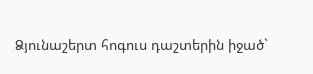Ձյունաշերտ հոգուս դաշտերին իջած`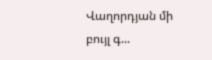Վաղորդյան մի բույլ գ...